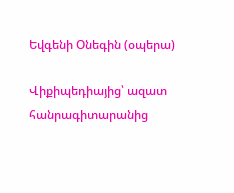Եվգենի Օնեգին (օպերա)

Վիքիպեդիայից՝ ազատ հանրագիտարանից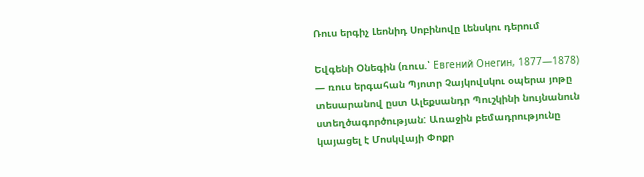Ռուս երգիչ Լեոնիդ Սոբինովը Լենսկու դերում

Եվգենի Օնեգին (ռուս.՝ Евгений Онегин, 1877—1878) — ռուս երգահան Պյոտր Չայկովսկու օպերա յոթը տեսարանով ըստ Ալեքսանդր Պուշկինի նույնանուն ստեղծագործության: Առաջին բեմադրությունը կայացել է Մոսկվայի Փոքր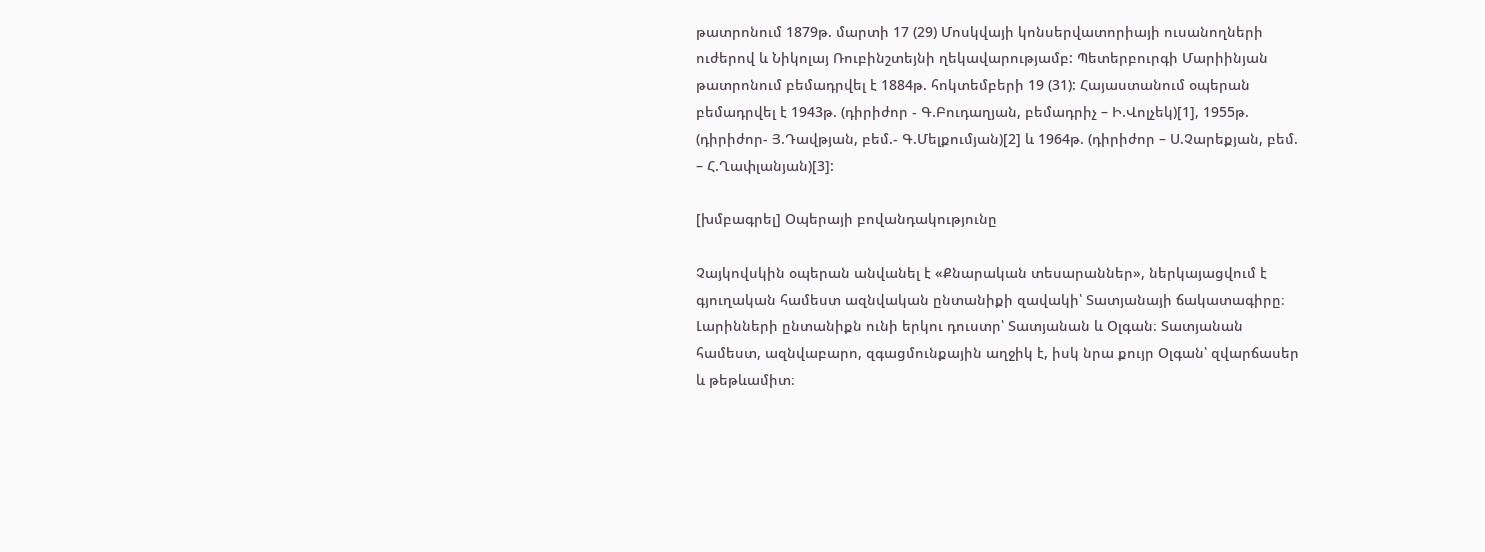թատրոնում 1879թ. մարտի 17 (29) Մոսկվայի կոնսերվատորիայի ուսանողների ուժերով և Նիկոլայ Ռուբինշտեյնի ղեկավարությամբ: Պետերբուրգի Մարիինյան թատրոնում բեմադրվել է 1884թ. հոկտեմբերի 19 (31): Հայաստանում օպերան բեմադրվել է 1943թ. (դիրիժոր - Գ.Բուդաղյան, բեմադրիչ – Ի.Վոլչեկ)[1], 1955թ. (դիրիժոր- Յ.Դավթյան, բեմ.- Գ.Մելքումյան)[2] և 1964թ. (դիրիժոր – Ս.Չարեքյան, բեմ. – Հ.Ղափլանյան)[3]:

[խմբագրել] Օպերայի բովանդակությունը

Չայկովսկին օպերան անվանել է «Քնարական տեսարաններ», ներկայացվում է գյուղական համեստ ազնվական ընտանիքի զավակի՝ Տատյանայի ճակատագիրը։
Լարինների ընտանիքն ունի երկու դուստր՝ Տատյանան և Օլգան։ Տատյանան համեստ, ազնվաբարո, զգացմունքային աղջիկ է, իսկ նրա քույր Օլգան՝ զվարճասեր և թեթևամիտ։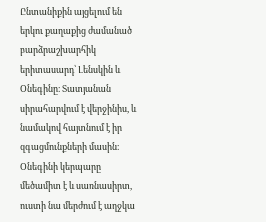Ընտանիքին այցելում են երկու քաղաքից ժամանած բարձրաշխարհիկ երիտասարդ՝ Լենսկին և Օնեգինը։ Տատյանան սիրահարվում է վերջինիս, և նամակով հայտնում է իր զգացմունքների մասին։ Օնեգինի կերպարը մեծամիտ է և սառնասիրտ, ուստի նա մերժում է աղջկա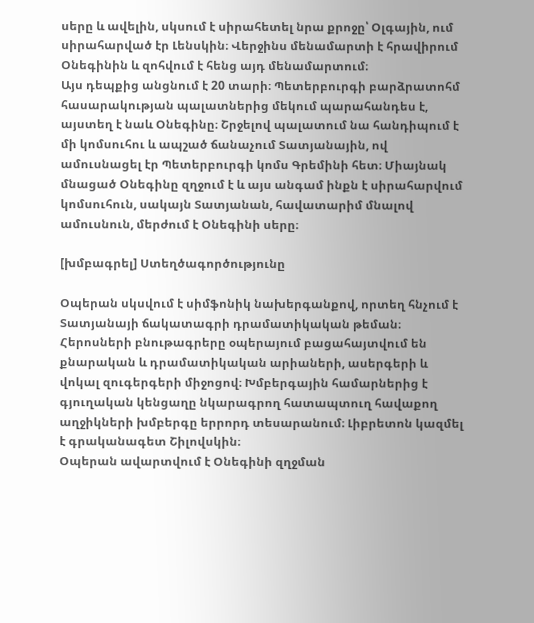սերը և ավելին, սկսում է սիրահետել նրա քրոջը՝ Օլգային, ում սիրահարված էր Լենսկին։ Վերջինս մենամարտի է հրավիրում Օնեգինին և զոհվում է հենց այդ մենամարտում։
Այս դեպքից անցնում է 20 տարի։ Պետերբուրգի բարձրատոհմ հասարակության պալատներից մեկում պարահանդես է, այստեղ է նաև Օնեգինը։ Շրջելով պալատում նա հանդիպում է մի կոմսուհու և ապշած ճանաչում Տատյանային, ով ամուսնացել էր Պետերբուրգի կոմս Գրեմինի հետ։ Միայնակ մնացած Օնեգինը զղջում է և այս անգամ ինքն է սիրահարվում կոմսուհուն, սակայն Տատյանան, հավատարիմ մնալով ամուսնուն, մերժում է Օնեգինի սերը։

[խմբագրել] Ստեղծագործությունը

Օպերան սկսվում է սիմֆոնիկ նախերգանքով, որտեղ հնչում է Տատյանայի ճակատագրի դրամատիկական թեման։ Հերոսների բնութագրերը օպերայում բացահայտվում են քնարական և դրամատիկական արիաների, ասերգերի և վոկալ զուգերգերի միջոցով։ Խմբերգային համարներից է գյուղական կենցաղը նկարագրող հատապտուղ հավաքող աղջիկների խմբերգը երրորդ տեսարանում։ Լիբրետոն կազմել է գրականագետ Շիլովսկին։
Օպերան ավարտվում է Օնեգինի զղջման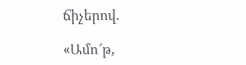ճիչերով.

«Ամո՜թ,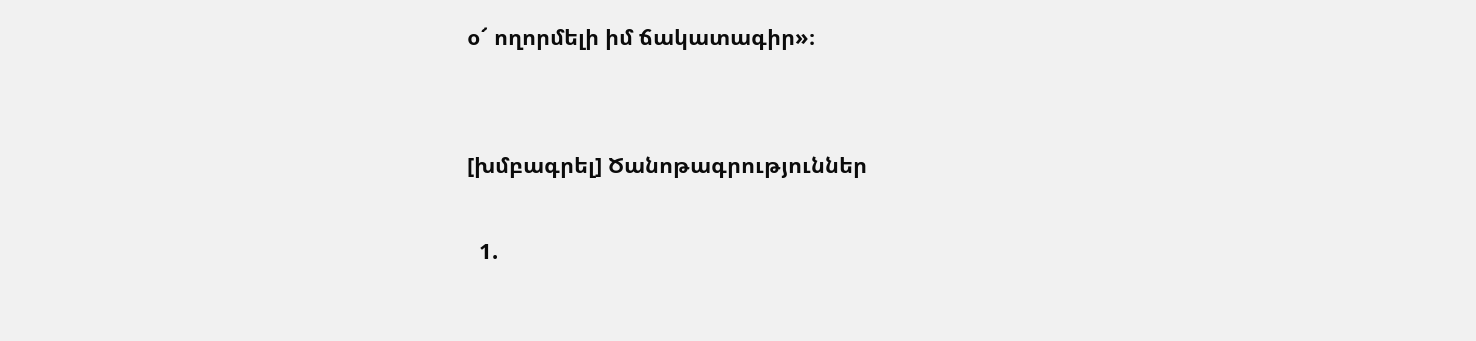օ՜ ողորմելի իմ ճակատագիր»։


[խմբագրել] Ծանոթագրություններ

  1.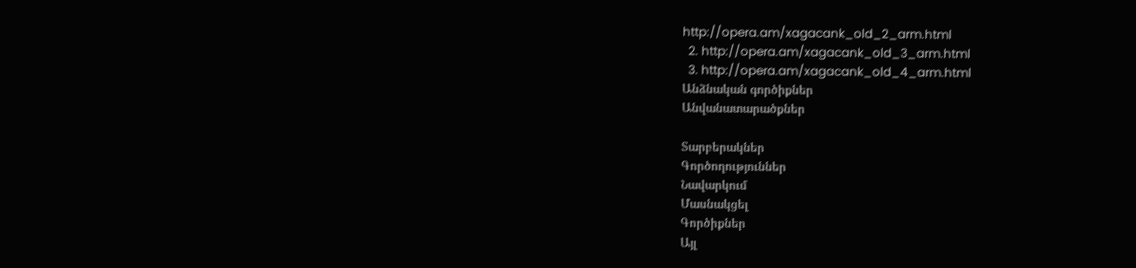http://opera.am/xagacank_old_2_arm.html
  2. http://opera.am/xagacank_old_3_arm.html
  3. http://opera.am/xagacank_old_4_arm.html
Անձնական գործիքներ
Անվանատարածքներ

Տարբերակներ
Գործողություններ
Նավարկում
Մասնակցել
Գործիքներ
Այլ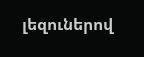լեզուներով